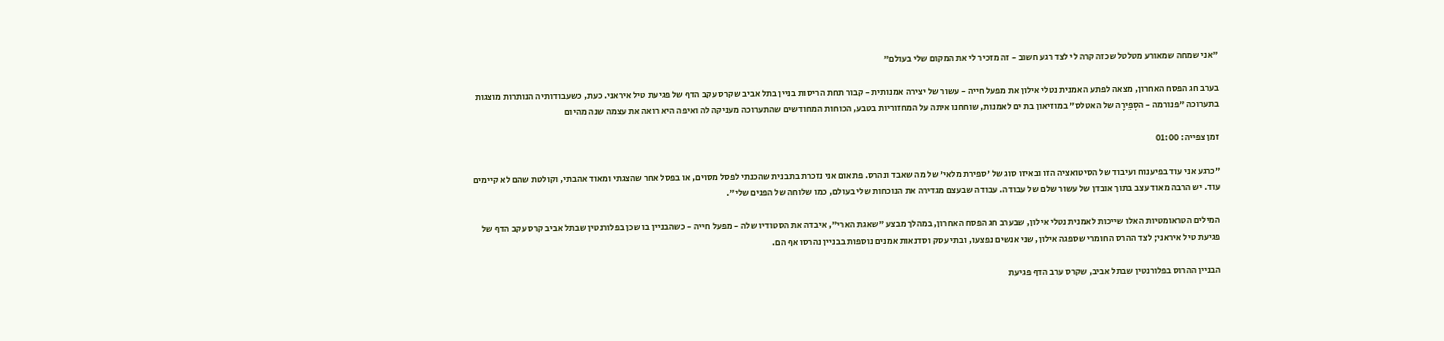"אני שמחה שמאורע מטלטל שכזה קרה לי לצד רגע חשוב - זה מזכיר לי את המקום שלי בעולם"

בערב חג הפסח האחרון, מצאה לפתע האמנית נטלי אילון את מפעל חייה - עשור של יצירה אמנותית - קבור תחת הריסות בניין בתל אביב שקרס עקב הדף של פגיעת טיל איראני. כעת, כשעבודותיה הנותרות מוצגות בתערוכה "פנורמה - הסְפֵירָה של האטלס" במוזיאון בת ים לאמנות, שוחחנו איתה על המחזוריות בטבע, הכוחות המחודשים שהתערוכה מעניקה לה ואיפה היא רואה את עצמה שנה מהיום

זמן צפייה: 01:00

"כרגע אני עוד בפיענוח ועיבוד של הסיטואציה הזו ובאיזו סוג של 'ספירת מלאי' של מה שאבד ונהרס. פתאום אני נזכרת בתבנית שהכנתי לפסל מסוים, או בפסל אחר שהצגתי ומאוד אהבתי, וקולטת שהם לא קיימים עוד. יש הרבה מאוד עצב בתוך אובדן של עשור שלם של עבודה. עבודה שבעצם מגדירה את הנוכחות שלי בעולם, כמו שלוחה של הפנים שלי".

המילים הטראומטיות האלו שייכות לאמנית נטלי אילון, שבערב חג הפסח האחרון, במהלך מבצע "שאגת הארי", איבדה את הסטודיו שלה - מפעל חייה - כשהבניין בו שכן בפלורנטין שבתל אביב קרס עקב הדף של פגיעת טיל איראני; לצד ההרס החומרי שספגה אילון, שני אנשים נפצעו, ובתי עסק וסדנאות אמנים נוספות בבניין נהרסו אף הם.

הבניין ההרוס בפלורנטין שבתל אביב, שקרס ערב הדף פגיעת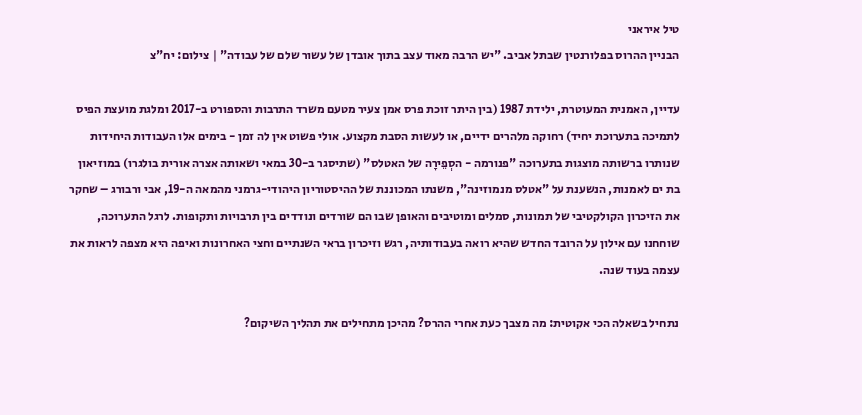טיל איראני
הבניין ההרוס בפלורנטין שבתל אביב. "יש הרבה מאוד עצב בתוך אובדן של עשור שלם של עבודה" | צילום: יח"צ

עדיין, האמנית המעוטרת, ילידת 1987 (בין היתר זוכת פרס אמן צעיר מטעם משרד התרבות והספורט ב-2017 ומלגת מועצת הפיס לתמיכה בתערוכת יחיד) רחוקה מלהרים ידיים, או לעשות הסבת מקצוע. אולי פשוט אין לה זמן - בימים אלו העבודות היחידות שנותרו ברשותה מוצגות בתערוכה "פנורמה - הסְפֵירָה של האטלס" (שתיסגר ב-30 במאי ושאותה אצרה אורית בולגרו) במוזיאון בת ים לאמנות, הנשענת על "אטלס מנמוזינה", משנתו המכוננת של ההיסטוריון היהודי-גרמני מהמאה ה-19, אבי ורבורג – שחקר את הזיכרון הקולקטיבי של תמונות, סמלים ומוטיבים והאופן שבו הם שורדים ונודדים בין תרבויות ותקופות. לרגל התערוכה, שוחחנו עם אילון על הרובד החדש שהיא רואה בעבודותיה, רגש וזיכרון בראי השנתיים וחצי האחרונות ואיפה היא מצפה לראות את עצמה בעוד שנה.

נתחיל בשאלה הכי אקוטית: מה מצבך כעת אחרי ההרס? מהיכן מתחילים את תהליך השיקום?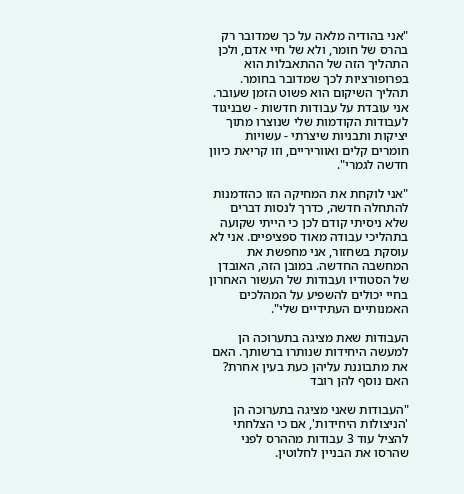"אני בהודיה מלאה על כך שמדובר רק בהרס של חומר, ולא של חיי אדם, ולכן התהליך הזה של ההתאבלות הוא בפרופורציות לכך שמדובר בחומר. תהליך השיקום הוא פשוט הזמן שעובר. אני עובדת על עבודות חדשות - שבניגוד לעבודות הקודמות שלי שנוצרו מתוך יציקות ותבניות שיצרתי - עשויות חומרים קלים ואווריריים, וזו קריאת כיוון חדשה לגמרי".

"אני לוקחת את המחיקה הזו כהזדמנות להתחלה חדשה, כדרך לנסות דברים שלא ניסיתי קודם לכן כי הייתי שקועה בתהליכי עבודה מאוד ספציפיים. אני לא עוסקת בשחזור, אני מחפשת את המחשבה החדשה. במובן הזה, האובדן של הסטודיו ועבודות של העשור האחרון בחיי יכולים להשפיע על המהלכים האמנותיים העתידיים שלי".

העבודות שאת מציגה בתערוכה הן למעשה היחידות שנותרו ברשותך. האם את מתבוננת עליהן כעת בעין אחרת? האם נוסף להן רובד

"העבודות שאני מציגה בתערוכה הן 'הניצולות היחידות', אם כי הצלחתי להציל עוד 3 עבודות מההרס לפני שהרסו את הבניין לחלוטין.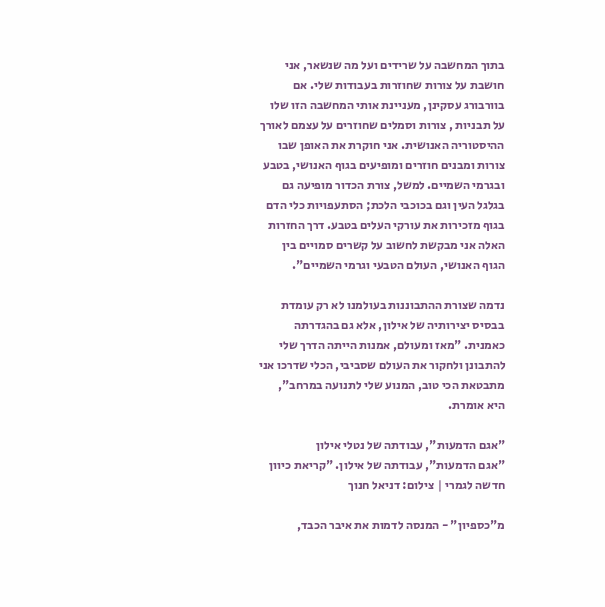בתוך המחשבה על שרידים ועל מה שנשאר, אני חושבת על צורות שחוזרות בעבודות שלי. אם בוורבורג עסקינן, מעניינת אותי המחשבה הזו שלו על תבניות , צורות וסמלים שחוזרים על עצמם לאורך ההיסטוריה האנושית. אני חוקרת את האופן שבו צורות ומבנים חוזרים ומופיעים בגוף האנושי, בטבע ובגרמי השמיים. למשל, צורת הכדור מופיעה גם בגלגל העין וגם בכוכבי הלכת; הסתעפויות כלי הדם בגוף מזכירות את עורקי העלים בטבע. דרך החזרות האלה אני מבקשת לחשוב על קשרים סמויים בין הגוף האנושי, העולם הטבעי וגרמי השמיים".

נדמה שצורת ההתבוננות בעולמנו לא רק עומדת בבסיס יצירותיה של אילון, אלא גם בהגדרתה כאמנית. "מאז ומעולם, אמנות הייתה הדרך שלי להתבונן ולחקור את העולם שסביבי, הכלי שדרכו אני מתבטאת הכי טוב, המנוע שלי לתנועה במרחב", היא אומרת.

"אגם הדמעות", עבודתה של נטלי אילון
"אגם הדמעות", עבודתה של אילון. "קריאת כיוון חדשה לגמרי | צילום: דניאל חנוך

מ"כספיון" - המנסה לדמות את איבר הכבד,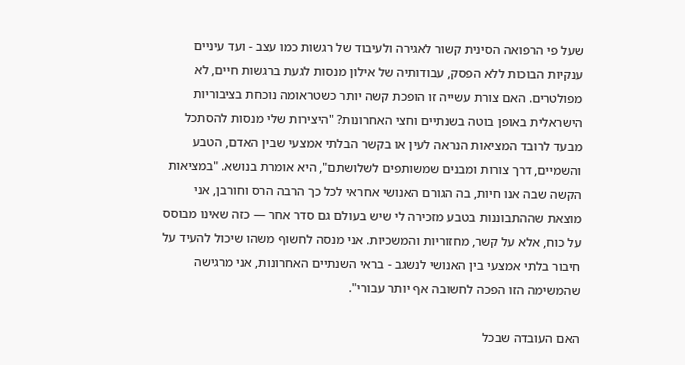שעל פי הרפואה הסינית קשור לאגירה ולעיבוד של רגשות כמו עצב - ועד עיניים ענקיות הבוכות ללא הפסק, עבודותיה של אילון מנסות לגעת ברגשות חיים, לא מפולטרים. האם צורת עשייה זו הופכת קשה יותר כשטראומה נוכחת בציבוריות הישראלית באופן בוטה בשנתיים וחצי האחרונות? "היצירות שלי מנסות להסתכל מבעד לרובד המציאות הנראה לעין או בקשר הבלתי אמצעי שבין האדם, הטבע והשמיים, דרך צורות ומבנים שמשותפים לשלושתם", היא אומרת בנושא. "במציאות הקשה שבה אנו חיות, בה הגורם האנושי אחראי לכל כך הרבה הרס וחורבן, אני מוצאת שההתבוננות בטבע מזכירה לי שיש בעולם גם סדר אחר — כזה שאינו מבוסס על כוח, אלא על קשר, מחזוריות והמשכיות. אני מנסה לחשוף משהו שיכול להעיד על חיבור בלתי אמצעי בין האנושי לנשגב - בראי השנתיים האחרונות, אני מרגישה שהמשימה הזו הפכה לחשובה אף יותר עבורי".

האם העובדה שבכל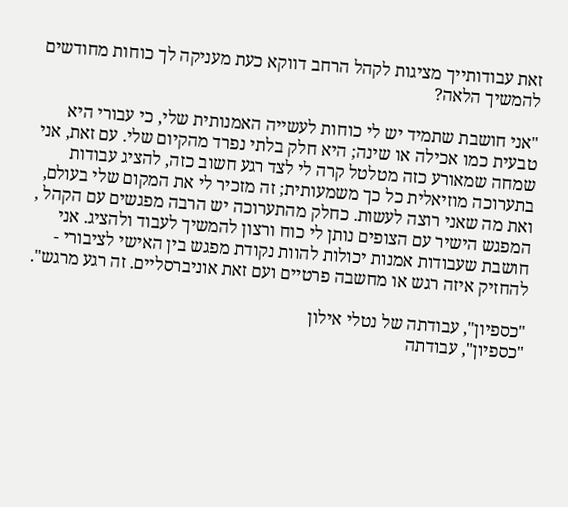זאת עבודותייך מציגות לקהל הרחב דווקא כעת מעניקה לך כוחות מחודשים להמשיך הלאה?

"אני חושבת שתמיד יש לי כוחות לעשייה האמנותית שלי, כי עבורי היא טבעית כמו אכילה או שינה; היא חלק בלתי נפרד מהקיום שלי. עם זאת, אני שמחה שמאורע כזה מטלטל קרה לי לצד רגע חשוב כזה, להציג עבודות בתערוכה מוזיאלית כל כך משמעותית; זה מזכיר לי את המקום שלי בעולם, ואת מה שאני רוצה לעשות. כחלק מהתערוכה יש הרבה מפגשים עם הקהל , המפגש הישיר עם הצופים נותן לי כוח ורצון להמשיך לעבוד ולהציג. אני חושבת שעבודות אמנות יכולות להוות נקודת מפגש בין האישי לציבורי - להחזיק איזה רגש או מחשבה פרטיים ועם זאת אוניברסליים. זה רגע מרגש".

"כספיון", עבודתה של נטלי אילון
"כספיון", עבודתה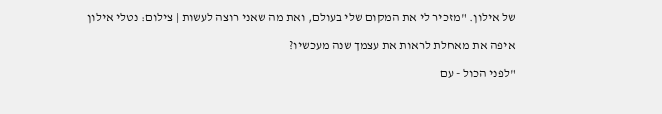של אילון. "מזכיר לי את המקום שלי בעולם, ואת מה שאני רוצה לעשות | צילום: נטלי אילון

איפה את מאחלת לראות את עצמך שנה מעכשיו?

"לפני הכול - עם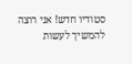סטודיו חדש! אני רוצה להמשיך לעשות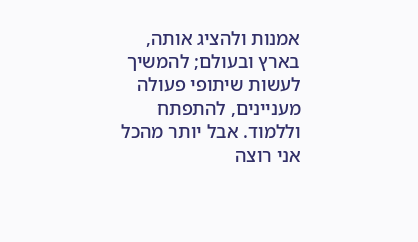אמנות ולהציג אותה, בארץ ובעולם; להמשיך לעשות שיתופי פעולה מעניינים, להתפתח וללמוד. אבל יותר מהכל אני רוצה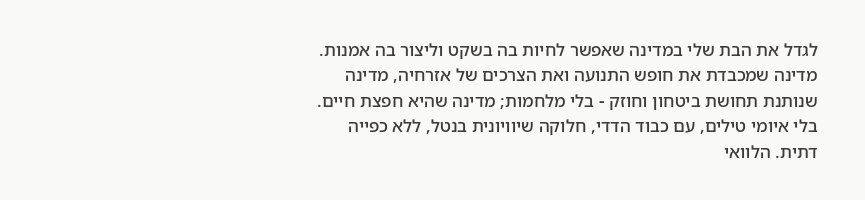לגדל את הבת שלי במדינה שאפשר לחיות בה בשקט וליצור בה אמנות. מדינה שמכבדת את חופש התנועה ואת הצרכים של אזרחיה, מדינה שנותנת תחושת ביטחון וחוזק - בלי מלחמות; מדינה שהיא חפצת חיים. בלי איומי טילים, עם כבוד הדדי, חלוקה שיוויונית בנטל, ללא כפייה דתית. הלוואי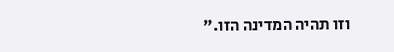וזו תהיה המדינה הזו."